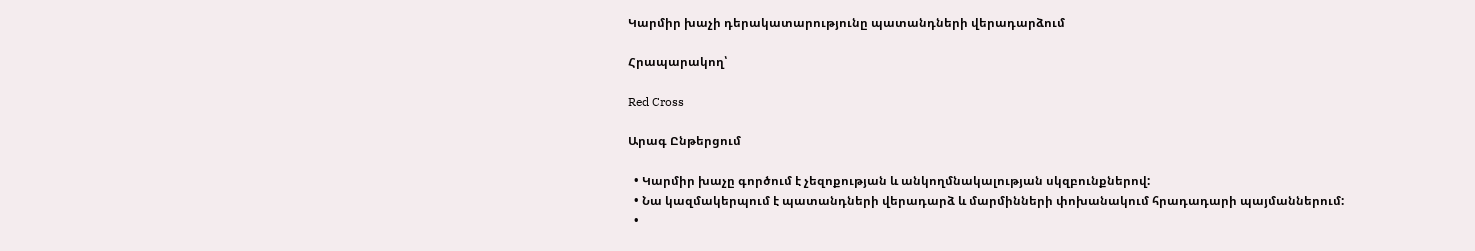Կարմիր խաչի դերակատարությունը պատանդների վերադարձում

Հրապարակող՝

Red Cross

Արագ Ընթերցում

  • Կարմիր խաչը գործում է չեզոքության և անկողմնակալության սկզբունքներով:
  • Նա կազմակերպում է պատանդների վերադարձ և մարմինների փոխանակում հրադադարի պայմաններում:
  •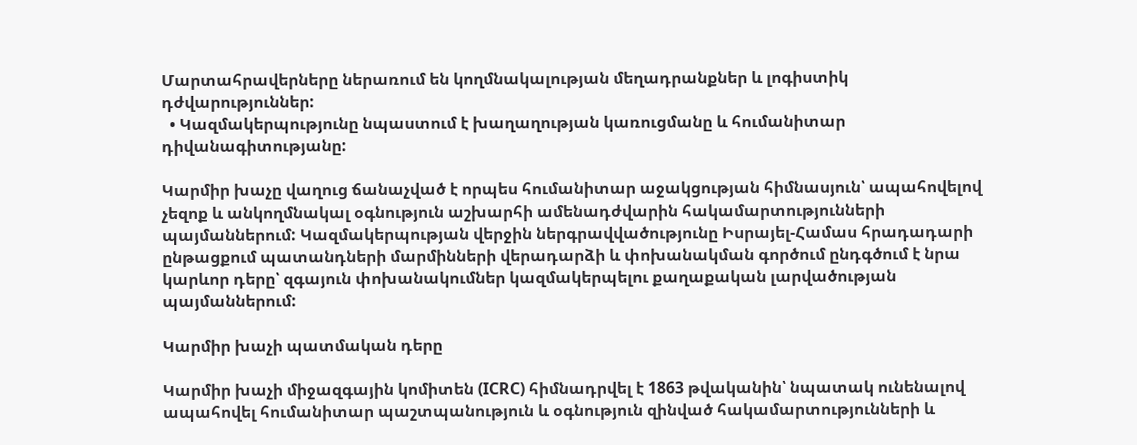Մարտահրավերները ներառում են կողմնակալության մեղադրանքներ և լոգիստիկ դժվարություններ:
  • Կազմակերպությունը նպաստում է խաղաղության կառուցմանը և հումանիտար դիվանագիտությանը:

Կարմիր խաչը վաղուց ճանաչված է որպես հումանիտար աջակցության հիմնասյուն՝ ապահովելով չեզոք և անկողմնակալ օգնություն աշխարհի ամենադժվարին հակամարտությունների պայմաններում: Կազմակերպության վերջին ներգրավվածությունը Իսրայել-Համաս հրադադարի ընթացքում պատանդների մարմինների վերադարձի և փոխանակման գործում ընդգծում է նրա կարևոր դերը՝ զգայուն փոխանակումներ կազմակերպելու քաղաքական լարվածության պայմաններում:

Կարմիր խաչի պատմական դերը

Կարմիր խաչի միջազգային կոմիտեն (ICRC) հիմնադրվել է 1863 թվականին՝ նպատակ ունենալով ապահովել հումանիտար պաշտպանություն և օգնություն զինված հակամարտությունների և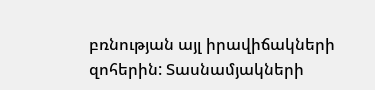բռնության այլ իրավիճակների զոհերին: Տասնամյակների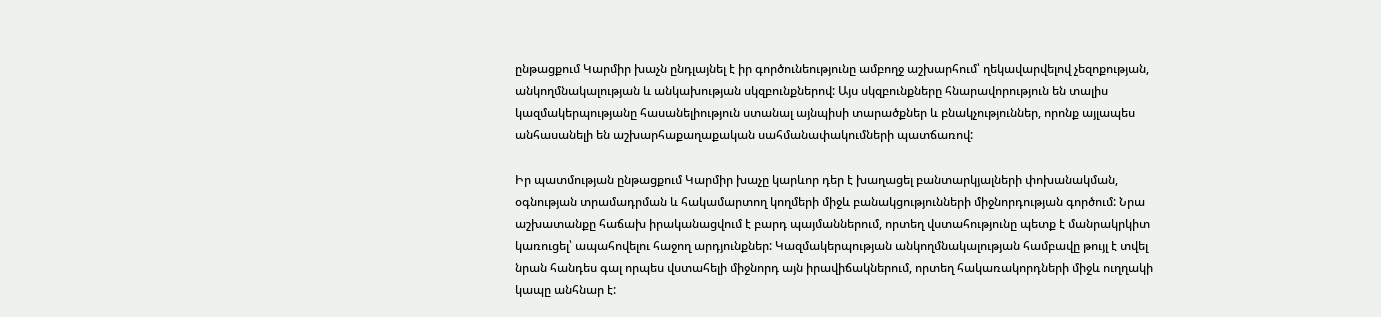ընթացքում Կարմիր խաչն ընդլայնել է իր գործունեությունը ամբողջ աշխարհում՝ ղեկավարվելով չեզոքության, անկողմնակալության և անկախության սկզբունքներով: Այս սկզբունքները հնարավորություն են տալիս կազմակերպությանը հասանելիություն ստանալ այնպիսի տարածքներ և բնակչություններ, որոնք այլապես անհասանելի են աշխարհաքաղաքական սահմանափակումների պատճառով:

Իր պատմության ընթացքում Կարմիր խաչը կարևոր դեր է խաղացել բանտարկյալների փոխանակման, օգնության տրամադրման և հակամարտող կողմերի միջև բանակցությունների միջնորդության գործում: Նրա աշխատանքը հաճախ իրականացվում է բարդ պայմաններում, որտեղ վստահությունը պետք է մանրակրկիտ կառուցել՝ ապահովելու հաջող արդյունքներ: Կազմակերպության անկողմնակալության համբավը թույլ է տվել նրան հանդես գալ որպես վստահելի միջնորդ այն իրավիճակներում, որտեղ հակառակորդների միջև ուղղակի կապը անհնար է: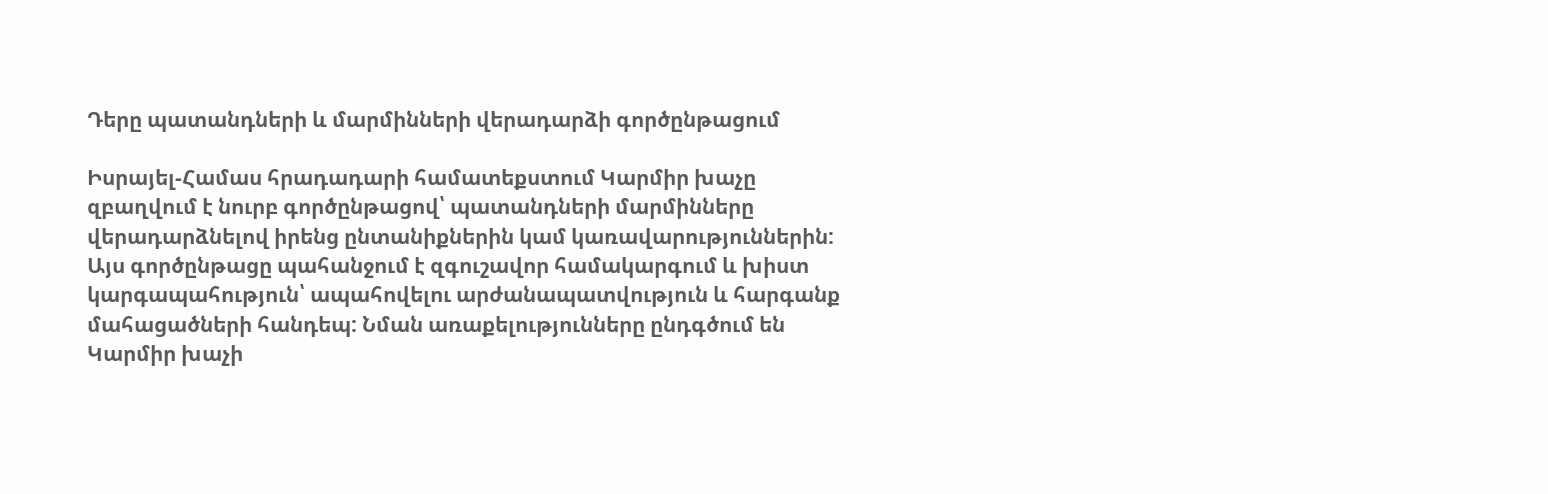Դերը պատանդների և մարմինների վերադարձի գործընթացում

Իսրայել-Համաս հրադադարի համատեքստում Կարմիր խաչը զբաղվում է նուրբ գործընթացով՝ պատանդների մարմինները վերադարձնելով իրենց ընտանիքներին կամ կառավարություններին: Այս գործընթացը պահանջում է զգուշավոր համակարգում և խիստ կարգապահություն՝ ապահովելու արժանապատվություն և հարգանք մահացածների հանդեպ: Նման առաքելությունները ընդգծում են Կարմիր խաչի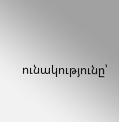ունակությունը՝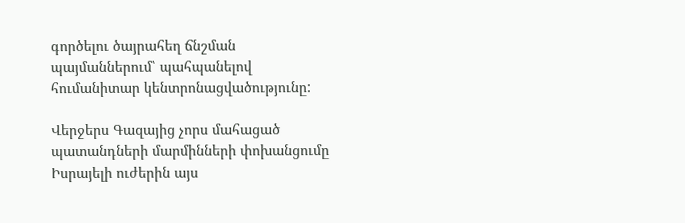գործելու ծայրահեղ ճնշման պայմաններում՝ պահպանելով հումանիտար կենտրոնացվածությունը:

Վերջերս Գազայից չորս մահացած պատանդների մարմինների փոխանցումը Իսրայելի ուժերին այս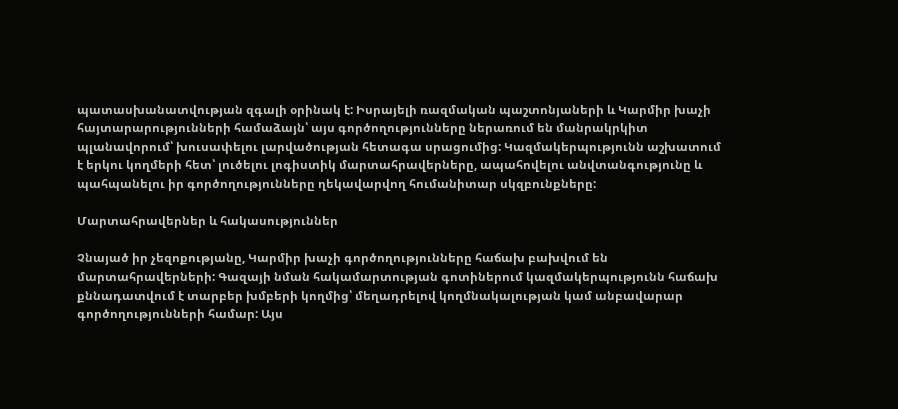պատասխանատվության զգալի օրինակ է: Իսրայելի ռազմական պաշտոնյաների և Կարմիր խաչի հայտարարությունների համաձայն՝ այս գործողությունները ներառում են մանրակրկիտ պլանավորում՝ խուսափելու լարվածության հետագա սրացումից: Կազմակերպությունն աշխատում է երկու կողմերի հետ՝ լուծելու լոգիստիկ մարտահրավերները, ապահովելու անվտանգությունը և պահպանելու իր գործողությունները ղեկավարվող հումանիտար սկզբունքները:

Մարտահրավերներ և հակասություններ

Չնայած իր չեզոքությանը, Կարմիր խաչի գործողությունները հաճախ բախվում են մարտահրավերների: Գազայի նման հակամարտության գոտիներում կազմակերպությունն հաճախ քննադատվում է տարբեր խմբերի կողմից՝ մեղադրելով կողմնակալության կամ անբավարար գործողությունների համար: Այս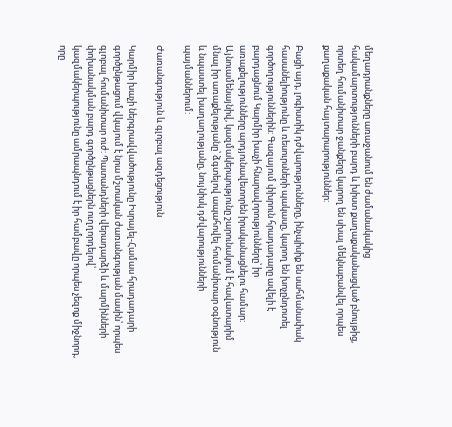մեղադրանքները առաջանում են ժամանակակից հակամարտությունների բարդ և խիստ քաղաքականացված բնույթից, որտեղ հումանիտար ջանքերը կարող են սխալ մեկնաբանվել որպես քաղաքական հայտարարություններ:

Բացի այդ, լոգիստիկ դժվարությունները, ինչպիսիք են սահմանափակ հասանելիությունը և ռեսուրսների պակասը, կարող են խոչընդոտել գործողություններին: Գազայում փխրուն հրադադարը ավելի է բարդացնում Կարմիր խաչի հնարավորությունները՝ իր առաքելությունները արդյունավետորեն իրականացնելու համար: Այնուամենայնիվ, կազմակերպությունը շարունակում է հավատարիմ մնալ իր առաքելությանը՝ ձգտելով ապահովել հումանիտար օգնություն և նպաստել խաղաղությանը, նույնիսկ դժվարությունների պայմաններում:

Ժառանգություն և գլոբալ ազդեցություն

Կարմիր խաչի ներգրավվածությունը Իսրայել-Համաս հրադադարի գործընթացում վկայում է նրա մշտական ժառանգության մասին՝ որպես գլոբալ հումանիտար ուժ: Պատանդների վերադարձի և մարմինների փոխանակման բարդ գործընթացներն ուղղորդելով՝ կազմակերպությունը ամրապնդում է իր համբավը որպես չեզոք միջնորդ, որը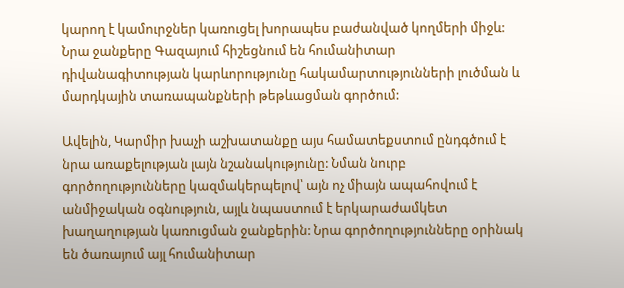կարող է կամուրջներ կառուցել խորապես բաժանված կողմերի միջև: Նրա ջանքերը Գազայում հիշեցնում են հումանիտար դիվանագիտության կարևորությունը հակամարտությունների լուծման և մարդկային տառապանքների թեթևացման գործում:

Ավելին, Կարմիր խաչի աշխատանքը այս համատեքստում ընդգծում է նրա առաքելության լայն նշանակությունը: Նման նուրբ գործողությունները կազմակերպելով՝ այն ոչ միայն ապահովում է անմիջական օգնություն, այլև նպաստում է երկարաժամկետ խաղաղության կառուցման ջանքերին: Նրա գործողությունները օրինակ են ծառայում այլ հումանիտար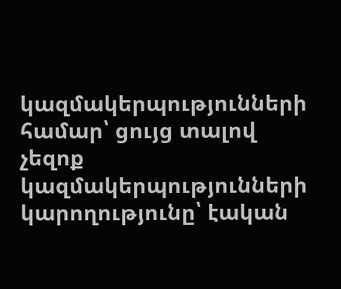կազմակերպությունների համար՝ ցույց տալով չեզոք կազմակերպությունների կարողությունը՝ էական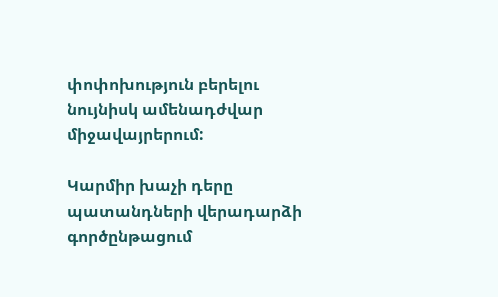փոփոխություն բերելու նույնիսկ ամենադժվար միջավայրերում:

Կարմիր խաչի դերը պատանդների վերադարձի գործընթացում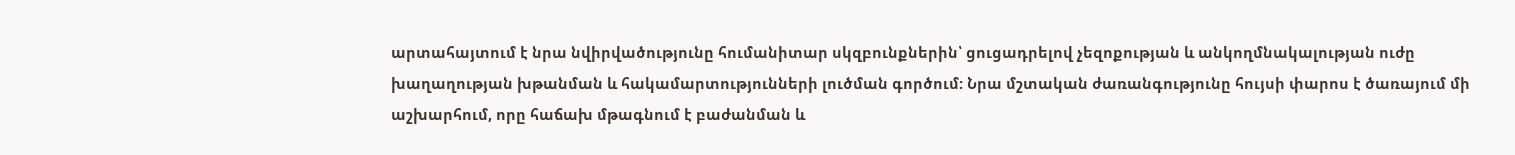արտահայտում է նրա նվիրվածությունը հումանիտար սկզբունքներին՝ ցուցադրելով չեզոքության և անկողմնակալության ուժը խաղաղության խթանման և հակամարտությունների լուծման գործում: Նրա մշտական ժառանգությունը հույսի փարոս է ծառայում մի աշխարհում, որը հաճախ մթագնում է բաժանման և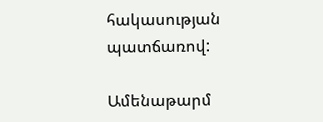հակասության պատճառով:

Ամենաթարմ